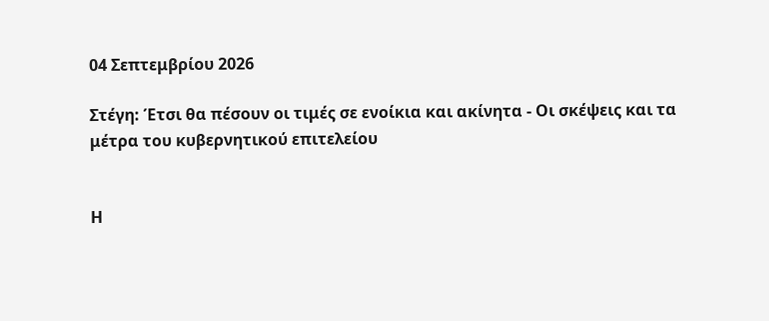04 Σεπτεμβρίου 2026

Στέγη: Έτσι θα πέσουν οι τιμές σε ενοίκια και ακίνητα - Οι σκέψεις και τα μέτρα του κυβερνητικού επιτελείου


Η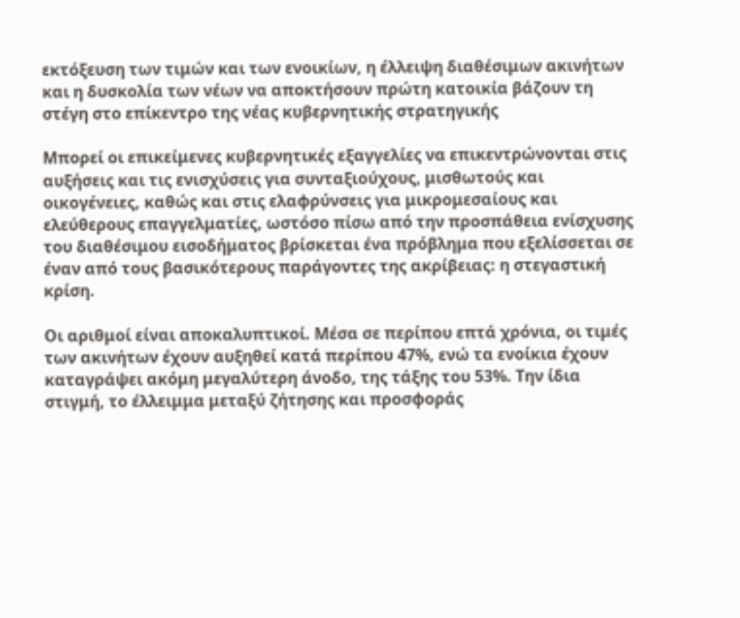εκτόξευση των τιμών και των ενοικίων, η έλλειψη διαθέσιμων ακινήτων και η δυσκολία των νέων να αποκτήσουν πρώτη κατοικία βάζουν τη στέγη στο επίκεντρο της νέας κυβερνητικής στρατηγικής

Μπορεί οι επικείμενες κυβερνητικές εξαγγελίες να επικεντρώνονται στις αυξήσεις και τις ενισχύσεις για συνταξιούχους, μισθωτούς και οικογένειες, καθώς και στις ελαφρύνσεις για μικρομεσαίους και ελεύθερους επαγγελματίες, ωστόσο πίσω από την προσπάθεια ενίσχυσης του διαθέσιμου εισοδήματος βρίσκεται ένα πρόβλημα που εξελίσσεται σε έναν από τους βασικότερους παράγοντες της ακρίβειας: η στεγαστική κρίση.

Οι αριθμοί είναι αποκαλυπτικοί. Μέσα σε περίπου επτά χρόνια, οι τιμές των ακινήτων έχουν αυξηθεί κατά περίπου 47%, ενώ τα ενοίκια έχουν καταγράψει ακόμη μεγαλύτερη άνοδο, της τάξης του 53%. Την ίδια στιγμή, το έλλειμμα μεταξύ ζήτησης και προσφοράς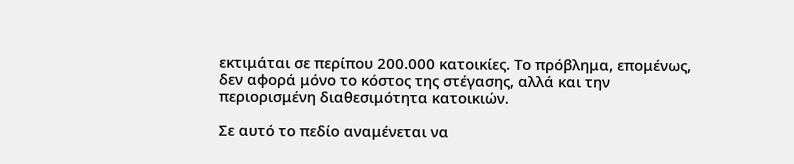εκτιμάται σε περίπου 200.000 κατοικίες. Το πρόβλημα, επομένως, δεν αφορά μόνο το κόστος της στέγασης, αλλά και την περιορισμένη διαθεσιμότητα κατοικιών.

Σε αυτό το πεδίο αναμένεται να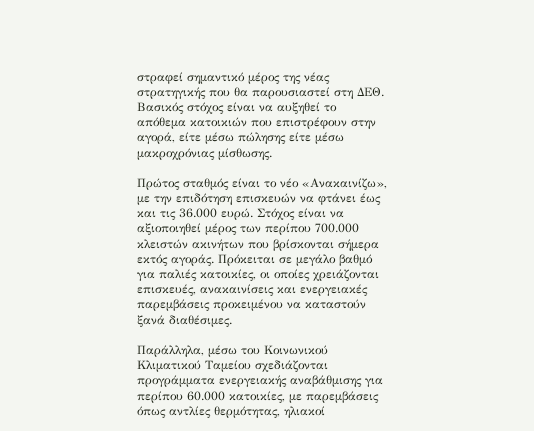στραφεί σημαντικό μέρος της νέας στρατηγικής που θα παρουσιαστεί στη ΔΕΘ. Βασικός στόχος είναι να αυξηθεί το απόθεμα κατοικιών που επιστρέφουν στην αγορά, είτε μέσω πώλησης είτε μέσω μακροχρόνιας μίσθωσης.

Πρώτος σταθμός είναι το νέο «Ανακαινίζω», με την επιδότηση επισκευών να φτάνει έως και τις 36.000 ευρώ. Στόχος είναι να αξιοποιηθεί μέρος των περίπου 700.000 κλειστών ακινήτων που βρίσκονται σήμερα εκτός αγοράς. Πρόκειται σε μεγάλο βαθμό για παλιές κατοικίες, οι οποίες χρειάζονται επισκευές, ανακαινίσεις και ενεργειακές παρεμβάσεις προκειμένου να καταστούν ξανά διαθέσιμες.

Παράλληλα, μέσω του Κοινωνικού Κλιματικού Ταμείου σχεδιάζονται προγράμματα ενεργειακής αναβάθμισης για περίπου 60.000 κατοικίες, με παρεμβάσεις όπως αντλίες θερμότητας, ηλιακοί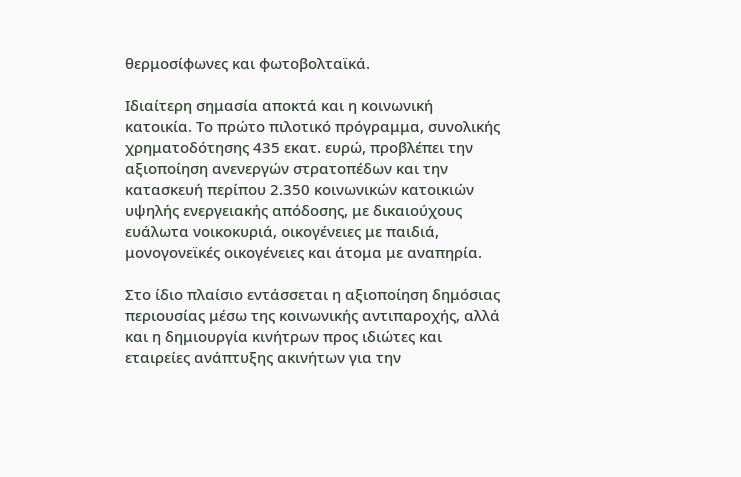θερμοσίφωνες και φωτοβολταϊκά.

Ιδιαίτερη σημασία αποκτά και η κοινωνική κατοικία. Το πρώτο πιλοτικό πρόγραμμα, συνολικής χρηματοδότησης 435 εκατ. ευρώ, προβλέπει την αξιοποίηση ανενεργών στρατοπέδων και την κατασκευή περίπου 2.350 κοινωνικών κατοικιών υψηλής ενεργειακής απόδοσης, με δικαιούχους ευάλωτα νοικοκυριά, οικογένειες με παιδιά, μονογονεϊκές οικογένειες και άτομα με αναπηρία.

Στο ίδιο πλαίσιο εντάσσεται η αξιοποίηση δημόσιας περιουσίας μέσω της κοινωνικής αντιπαροχής, αλλά και η δημιουργία κινήτρων προς ιδιώτες και εταιρείες ανάπτυξης ακινήτων για την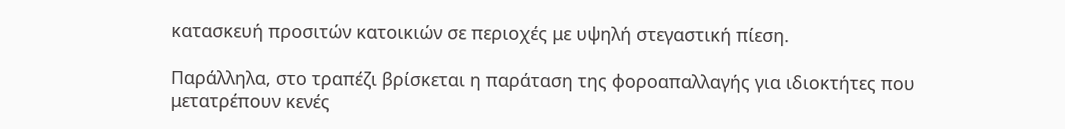κατασκευή προσιτών κατοικιών σε περιοχές με υψηλή στεγαστική πίεση.

Παράλληλα, στο τραπέζι βρίσκεται η παράταση της φοροαπαλλαγής για ιδιοκτήτες που μετατρέπουν κενές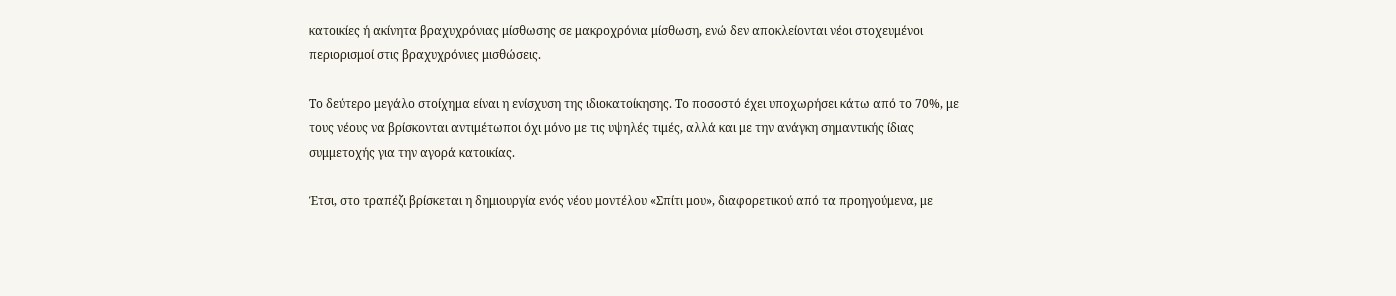κατοικίες ή ακίνητα βραχυχρόνιας μίσθωσης σε μακροχρόνια μίσθωση, ενώ δεν αποκλείονται νέοι στοχευμένοι περιορισμοί στις βραχυχρόνιες μισθώσεις.

Το δεύτερο μεγάλο στοίχημα είναι η ενίσχυση της ιδιοκατοίκησης. Το ποσοστό έχει υποχωρήσει κάτω από το 70%, με τους νέους να βρίσκονται αντιμέτωποι όχι μόνο με τις υψηλές τιμές, αλλά και με την ανάγκη σημαντικής ίδιας συμμετοχής για την αγορά κατοικίας.

Έτσι, στο τραπέζι βρίσκεται η δημιουργία ενός νέου μοντέλου «Σπίτι μου», διαφορετικού από τα προηγούμενα, με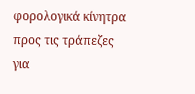φορολογικά κίνητρα προς τις τράπεζες για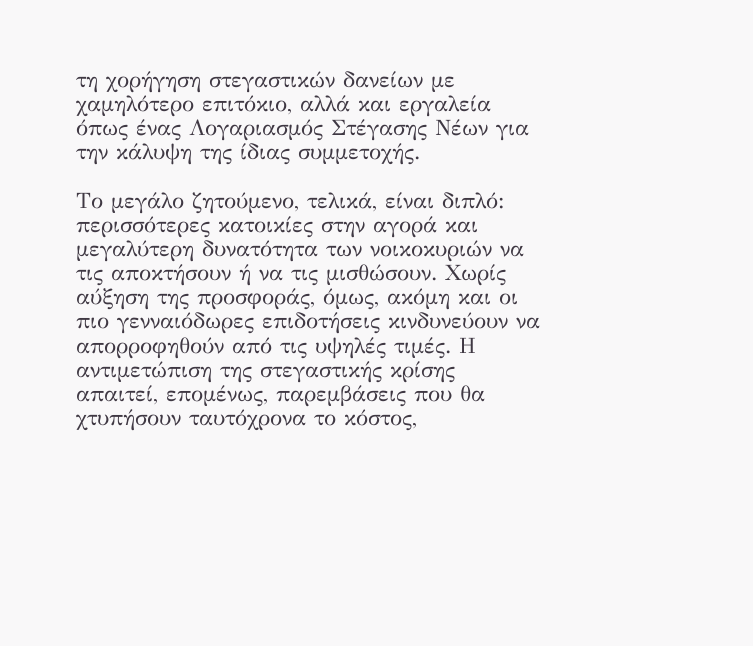τη χορήγηση στεγαστικών δανείων με χαμηλότερο επιτόκιο, αλλά και εργαλεία όπως ένας Λογαριασμός Στέγασης Νέων για την κάλυψη της ίδιας συμμετοχής.

Το μεγάλο ζητούμενο, τελικά, είναι διπλό: περισσότερες κατοικίες στην αγορά και μεγαλύτερη δυνατότητα των νοικοκυριών να τις αποκτήσουν ή να τις μισθώσουν. Χωρίς αύξηση της προσφοράς, όμως, ακόμη και οι πιο γενναιόδωρες επιδοτήσεις κινδυνεύουν να απορροφηθούν από τις υψηλές τιμές. Η αντιμετώπιση της στεγαστικής κρίσης απαιτεί, επομένως, παρεμβάσεις που θα χτυπήσουν ταυτόχρονα το κόστος,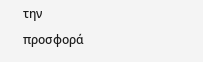την προσφορά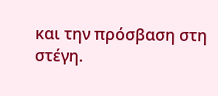και την πρόσβαση στη στέγη.